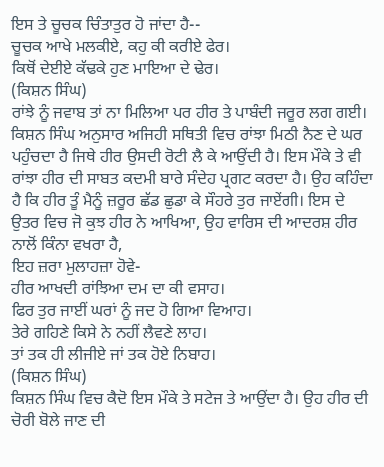ਇਸ ਤੇ ਚੂਚਕ ਚਿੰਤਾਤੁਰ ਹੋ ਜਾਂਦਾ ਹੈ--
ਚੂਚਕ ਆਖੇ ਮਲਕੀਏ, ਕਹੁ ਕੀ ਕਰੀਏ ਫੇਰ।
ਕਿਥੋਂ ਦੇਈਏ ਕੱਢਕੇ ਹੁਣ ਮਾਇਆ ਦੇ ਢੇਰ।
(ਕਿਸ਼ਨ ਸਿੰਘ)
ਰਾਂਝੇ ਨੂੰ ਜਵਾਬ ਤਾਂ ਨਾ ਮਿਲਿਆ ਪਰ ਹੀਰ ਤੇ ਪਾਬੰਦੀ ਜਰੂਰ ਲਗ ਗਈ। ਕਿਸ਼ਨ ਸਿੰਘ ਅਨੁਸਾਰ ਅਜਿਹੀ ਸਥਿਤੀ ਵਿਚ ਰਾਂਝਾ ਮਿਠੀ ਨੈਣ ਦੇ ਘਰ ਪਹੁੰਚਦਾ ਹੈ ਜਿਥੇ ਹੀਰ ਉਸਦੀ ਰੋਟੀ ਲੈ ਕੇ ਆਉਂਦੀ ਹੈ। ਇਸ ਮੌਕੇ ਤੇ ਵੀ ਰਾਂਝਾ ਹੀਰ ਦੀ ਸਾਬਤ ਕਦਮੀ ਬਾਰੇ ਸੰਦੇਹ ਪ੍ਰਗਟ ਕਰਦਾ ਹੈ। ਉਹ ਕਹਿੰਦਾ ਹੈ ਕਿ ਹੀਰ ਤੂੰ ਮੈਨੂੰ ਜ਼ਰੂਰ ਛੱਡ ਛੁਡਾ ਕੇ ਸੌਹਰੇ ਤੁਰ ਜਾਏਂਗੀ। ਇਸ ਦੇ ਉਤਰ ਵਿਚ ਜੋ ਕੁਝ ਹੀਰ ਨੇ ਆਖਿਆ, ਉਹ ਵਾਰਿਸ ਦੀ ਆਦਰਸ਼ ਹੀਰ ਨਾਲੋਂ ਕਿੰਨਾ ਵਖਰਾ ਹੈ,
ਇਹ ਜ਼ਰਾ ਮੁਲਾਹਜ਼ਾ ਹੋਵੇ-
ਹੀਰ ਆਖਦੀ ਰਾਂਝਿਆ ਦਮ ਦਾ ਕੀ ਵਸਾਹ।
ਫਿਰ ਤੁਰ ਜਾਈਂ ਘਰਾਂ ਨੂੰ ਜਦ ਹੋ ਗਿਆ ਵਿਆਹ।
ਤੇਰੇ ਗਹਿਣੇ ਕਿਸੇ ਨੇ ਨਹੀਂ ਲੈਵਣੇ ਲਾਹ।
ਤਾਂ ਤਕ ਹੀ ਲੀਜੀਏ ਜਾਂ ਤਕ ਹੋਏ ਨਿਬਾਹ।
(ਕਿਸ਼ਨ ਸਿੰਘ)
ਕਿਸ਼ਨ ਸਿੰਘ ਵਿਚ ਕੈਦੋ ਇਸ ਮੌਕੇ ਤੇ ਸਟੇਜ ਤੇ ਆਉਂਦਾ ਹੈ। ਉਹ ਹੀਰ ਦੀ ਚੋਰੀ ਬੋਲੇ ਜਾਣ ਦੀ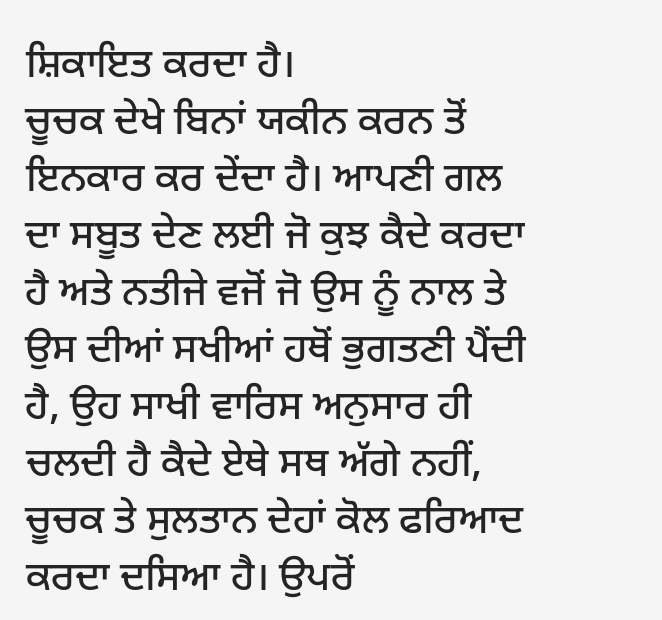ਸ਼ਿਕਾਇਤ ਕਰਦਾ ਹੈ।
ਚੂਚਕ ਦੇਖੇ ਬਿਨਾਂ ਯਕੀਨ ਕਰਨ ਤੋਂ ਇਨਕਾਰ ਕਰ ਦੇਂਦਾ ਹੈ। ਆਪਣੀ ਗਲ ਦਾ ਸਬੂਤ ਦੇਣ ਲਈ ਜੋ ਕੁਝ ਕੈਦੇ ਕਰਦਾ ਹੈ ਅਤੇ ਨਤੀਜੇ ਵਜੋਂ ਜੋ ਉਸ ਨੂੰ ਨਾਲ ਤੇ ਉਸ ਦੀਆਂ ਸਖੀਆਂ ਹਥੋਂ ਭੁਗਤਣੀ ਪੈਂਦੀ ਹੈ, ਉਹ ਸਾਖੀ ਵਾਰਿਸ ਅਨੁਸਾਰ ਹੀ ਚਲਦੀ ਹੈ ਕੈਦੇ ਏਥੇ ਸਥ ਅੱਗੇ ਨਹੀਂ, ਚੂਚਕ ਤੇ ਸੁਲਤਾਨ ਦੇਹਾਂ ਕੋਲ ਫਰਿਆਦ ਕਰਦਾ ਦਸਿਆ ਹੈ। ਉਪਰੋਂ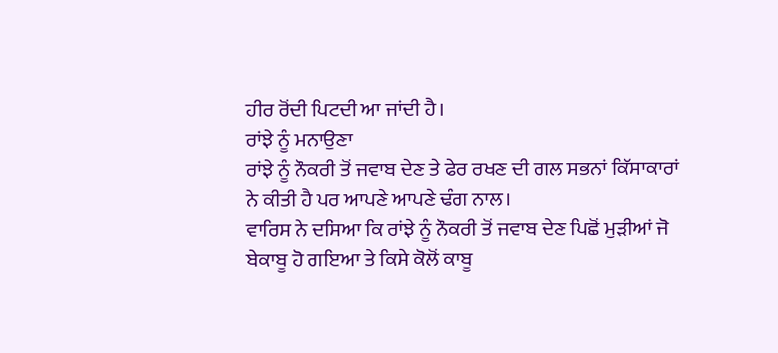ਹੀਰ ਰੋਂਦੀ ਪਿਟਦੀ ਆ ਜਾਂਦੀ ਹੈ।
ਰਾਂਝੇ ਨੂੰ ਮਨਾਉਣਾ
ਰਾਂਝੇ ਨੂੰ ਨੌਕਰੀ ਤੋਂ ਜਵਾਬ ਦੇਣ ਤੇ ਫੇਰ ਰਖਣ ਦੀ ਗਲ ਸਭਨਾਂ ਕਿੱਸਾਕਾਰਾਂ ਨੇ ਕੀਤੀ ਹੈ ਪਰ ਆਪਣੇ ਆਪਣੇ ਢੰਗ ਨਾਲ।
ਵਾਰਿਸ ਨੇ ਦਸਿਆ ਕਿ ਰਾਂਝੇ ਨੂੰ ਨੌਕਰੀ ਤੋਂ ਜਵਾਬ ਦੇਣ ਪਿਛੋਂ ਮੁੜੀਆਂ ਜੋ ਬੇਕਾਬੂ ਹੋ ਗਇਆ ਤੇ ਕਿਸੇ ਕੋਲੋਂ ਕਾਬੂ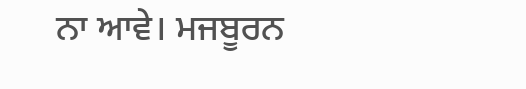ਨਾ ਆਵੇ। ਮਜਬੂਰਨ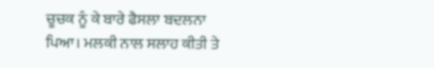ਚੂਚਕ ਨੂੰ ਕੇ ਬਾਰੇ ਫੈਸਲਾ ਬਦਲਨਾ ਪਿਆ। ਮਲਕੀ ਨਾਲ ਸਲਾਹ ਕੀਤੀ ਤੇ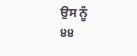ਉਸ ਨੂੰ
੪੪